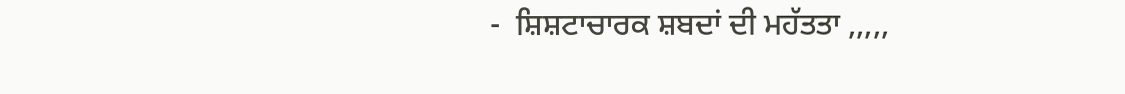-  ਸ਼ਿਸ਼ਟਾਚਾਰਕ ਸ਼ਬਦਾਂ ਦੀ ਮਹੱਤਤਾ ,,,,,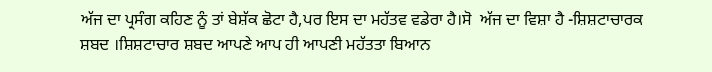ਅੱਜ ਦਾ ਪ੍ਰਸੰਗ ਕਹਿਣ ਨੂੰ ਤਾਂ ਬੇਸ਼ੱਕ ਛੋਟਾ ਹੈ,ਪਰ ਇਸ ਦਾ ਮਹੱਤਵ ਵਡੇਰਾ ਹੈ।ਸੋ  ਅੱਜ ਦਾ ਵਿਸ਼ਾ ਹੈ -ਸ਼ਿਸ਼ਟਾਚਾਰਕ ਸ਼ਬਦ ।ਸ਼ਿਸ਼ਟਾਚਾਰ ਸ਼ਬਦ ਆਪਣੇ ਆਪ ਹੀ ਆਪਣੀ ਮਹੱਤਤਾ ਬਿਆਨ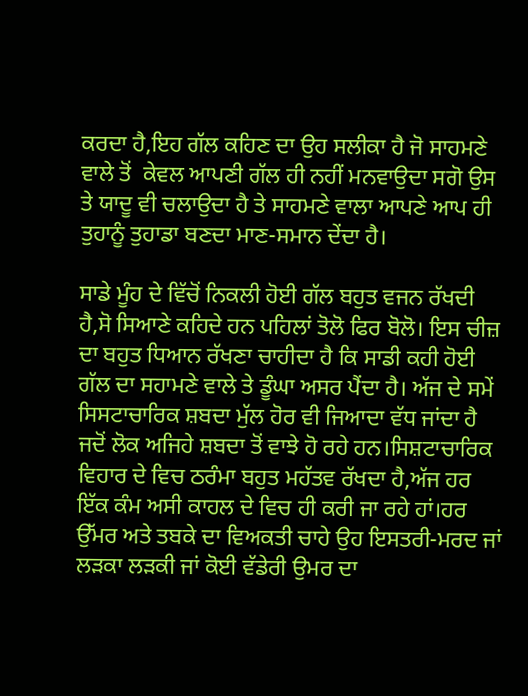ਕਰਦਾ ਹੈ,ਇਹ ਗੱਲ ਕਹਿਣ ਦਾ ਉਹ ਸਲੀਕਾ ਹੈ ਜੋ ਸਾਹਮਣੇ ਵਾਲੇ ਤੋਂ  ਕੇਵਲ ਆਪਣੀ ਗੱਲ ਹੀ ਨਹੀਂ ਮਨਵਾਉਦਾ ਸਗੋ ਉਸ ਤੇ ਯਾਦੂ ਵੀ ਚਲਾਉਦਾ ਹੈ ਤੇ ਸਾਹਮਣੇ ਵਾਲਾ ਆਪਣੇ ਆਪ ਹੀ ਤੁਹਾਨੂੰ ਤੁਹਾਡਾ ਬਣਦਾ ਮਾਣ-ਸਮਾਨ ਦੇਂਦਾ ਹੈ।

ਸਾਡੇ ਮੂੰਹ ਦੇ ਵਿੱਚੋਂ ਨਿਕਲੀ ਹੋਈ ਗੱਲ ਬਹੁਤ ਵਜਨ ਰੱਖਦੀ ਹੈ,ਸੋ ਸਿਆਣੇ ਕਹਿਦੇ ਹਨ ਪਹਿਲਾਂ ਤੋਲੋ ਫਿਰ ਬੋਲੋ। ਇਸ ਚੀਜ਼ ਦਾ ਬਹੁਤ ਧਿਆਨ ਰੱਖਣਾ ਚਾਹੀਦਾ ਹੈ ਕਿ ਸਾਡੀ ਕਹੀ ਹੋਈ ਗੱਲ ਦਾ ਸਹਾਮਣੇ ਵਾਲੇ ਤੇ ਡੂੰਘਾ ਅਸਰ ਪੈਂਦਾ ਹੈ। ਅੱਜ ਦੇ ਸਮੇਂ ਸਿਸਟਾਚਾਰਿਕ ਸ਼ਬਦਾ ਮੁੱਲ ਹੋਰ ਵੀ ਜਿਆਦਾ ਵੱਧ ਜਾਂਦਾ ਹੈ ਜਦੋਂ ਲੋਕ ਅਜਿਹੇ ਸ਼ਬਦਾ ਤੋਂ ਵਾਝੇ ਹੋ ਰਹੇ ਹਨ।ਸਿਸ਼ਟਾਚਾਰਿਕ ਵਿਹਾਰ ਦੇ ਵਿਚ ਠਰੰਮਾ ਬਹੁਤ ਮਹੱਤਵ ਰੱਖਦਾ ਹੈ,ਅੱਜ ਹਰ ਇੱਕ ਕੰਮ ਅਸੀ ਕਾਹਲ ਦੇ ਵਿਚ ਹੀ ਕਰੀ ਜਾ ਰਹੇ ਹਾਂ।ਹਰ ਉੱਮਰ ਅਤੇ ਤਬਕੇ ਦਾ ਵਿਅਕਤੀ ਚਾਹੇ ਉਹ ਇਸਤਰੀ-ਮਰਦ ਜਾਂ ਲੜਕਾ ਲੜਕੀ ਜਾਂ ਕੋਈ ਵੱਡੇਰੀ ਉਮਰ ਦਾ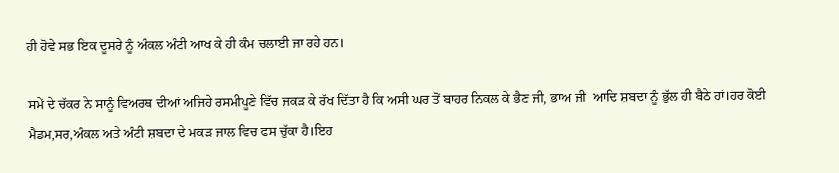ਹੀ ਹੋਵੇ ਸਭ ਇਕ ਦੂਸਰੇ ਨੂੰ ਅੰਕਲ ਅੰਟੀ ਆਖ ਕੇ ਹੀ ਕੰਮ ਚਲਾਈ ਜਾ ਰਹੇ ਹਨ।

ਸਮੇਂ ਦੇ ਚੱਕਰ ਨੇ ਸਾਨੂੰ ਵਿਅਰਥ ਦੀਆਂ ਅਜਿਹੇ ਰਸਮੀਪੂਣੇ ਵਿੱਚ ਜਕੜ ਕੇ ਰੱਖ ਦਿੱਤਾ ਹੈ ਕਿ ਅਸੀ ਘਰ ਤੋਂ ਬਾਹਰ ਨਿਕਲ ਕੇ ਭੈਣ ਜੀ, ਭਾਅ ਜੀ  ਆਦਿ ਸ਼ਬਦਾ ਨੂੰ ਭੁੱਲ ਹੀ ਬੈਠੇ ਹਾਂ।ਹਰ ਕੋਈ ਮੈਡਮ,ਸਰ,ਅੰਕਲ ਅਤੇ ਅੰਟੀ ਸ਼ਬਦਾ ਦੇ ਮਕੜ ਜਾਲ ਵਿਚ ਫਸ ਚੁੱਕਾ ਹੈ।ਇਹ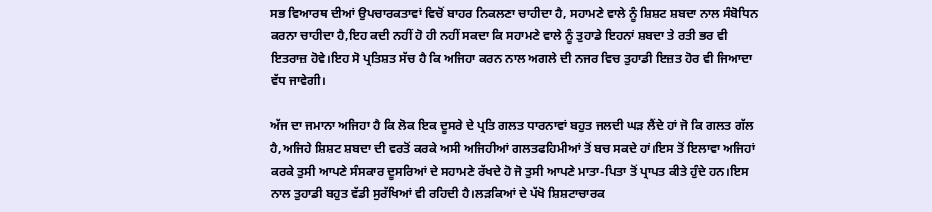ਸਭ ਵਿਆਰਥ ਦੀਆਂ ਉਪਚਾਰਕਤਾਵਾਂ ਵਿਚੋਂ ਬਾਹਰ ਨਿਕਲਣਾ ਚਾਹੀਦਾ ਹੈ, ਸਹਾਮਣੇ ਵਾਲੇ ਨੂੰ ਸ਼ਿਸ਼ਟ ਸ਼ਬਦਾ ਨਾਲ ਸੰਬੋਧਿਨ ਕਰਨਾ ਚਾਹੀਦਾ ਹੈ,ਇਹ ਕਦੀ ਨਹੀਂ ਹੋ ਹੀ ਨਹੀਂ ਸਕਦਾ ਕਿ ਸਹਾਮਣੇ ਵਾਲੇ ਨੂੰ ਤੁਹਾਡੇ ਇਹਨਾਂ ਸ਼ਬਦਾ ਤੇ ਰਤੀ ਭਰ ਵੀ ਇਤਰਾਜ਼ ਹੋਵੇ।ਇਹ ਸੋ ਪ੍ਰਤਿਸ਼ਤ ਸੱਚ ਹੈ ਕਿ ਅਜਿਹਾ ਕਰਨ ਨਾਲ ਅਗਲੇ ਦੀ ਨਜਰ ਵਿਚ ਤੁਹਾਡੀ ਇਜ਼ਤ ਹੋਰ ਵੀ ਜਿਆਦਾ ਵੱਧ ਜਾਵੇਗੀ।

ਅੱਜ ਦਾ ਜਮਾਨਾ ਅਜਿਹਾ ਹੈ ਕਿ ਲੋਕ ਇਕ ਦੂਸਰੇ ਦੇ ਪ੍ਰਤਿ ਗਲਤ ਧਾਰਨਾਵਾਂ ਬਹੁਤ ਜਲਦੀ ਘੜ ਲੈਂਦੇ ਹਾਂ ਜੋ ਕਿ ਗਲਤ ਗੱਲ ਹੈ,ਅਜਿਹੇ ਸ਼ਿਸ਼ਟ ਸ਼ਬਦਾ ਦੀ ਵਰਤੋਂ ਕਰਕੇ ਅਸੀ ਅਜਿਹੀਆਂ ਗਲਤਫਹਿਮੀਆਂ ਤੋਂ ਬਚ ਸਕਦੇ ਹਾਂ।ਇਸ ਤੋਂ ਇਲਾਵਾ ਅਜਿਹਾਂ ਕਰਕੇ ਤੁਸੀ ਆਪਣੇ ਸੰਸਕਾਰ ਦੂਸਰਿਆਂ ਦੇ ਸਹਾਮਣੇ ਰੱਖਦੇ ਹੋ ਜੋ ਤੁਸੀ ਆਪਣੇ ਮਾਤਾ-ਪਿਤਾ ਤੋਂ ਪ੍ਰਾਪਤ ਕੀਤੇ ਹੁੰਦੇ ਹਨ।ਇਸ ਨਾਲ ਤੁਹਾਡੀ ਬਹੁਤ ਵੱਡੀ ਸੁਰੱਖਿਆਂ ਵੀ ਰਹਿਦੀ ਹੈ।ਲੜਕਿਆਂ ਦੇ ਪੱਖੋ ਸ਼ਿਸ਼ਟਾਚਾਰਕ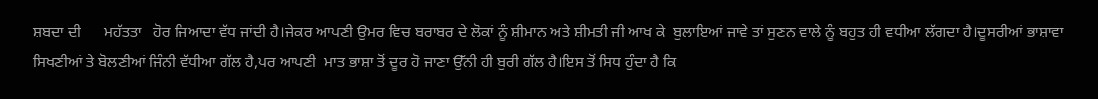ਸ਼ਬਦਾ ਦੀ      ਮਹੱਤਤਾ   ਹੋਰ ਜਿਆਦਾ ਵੱਧ ਜਾਂਦੀ ਹੈ।ਜੇਕਰ ਆਪਣੀ ਉਮਰ ਵਿਚ ਬਰਾਬਰ ਦੇ ਲੋਕਾਂ ਨੂੰ ਸ਼ੀਮਾਨ ਅਤੇ ਸ਼ੀਮਤੀ ਜੀ ਆਖ ਕੇ  ਬੁਲਾਇਆਂ ਜਾਵੇ ਤਾਂ ਸੁਣਨ ਵਾਲੇ ਨੂੰ ਬਹੁਤ ਹੀ ਵਧੀਆ ਲੱਗਦਾ ਹੈ।ਦੂਸਰੀਆਂ ਭਾਸ਼ਾਵਾ  ਸਿਖਣੀਆਂ ਤੇ ਬੋਲਣੀਆਂ ਜਿੰਨੀ ਵੱਧੀਆ ਗੱਲ ਹੈ,ਪਰ ਆਪਣੀ  ਮਾਤ ਭਾਸ਼ਾ ਤੋਂ ਦੂਰ ਹੋ ਜਾਣਾ ਉੱਨੀ ਹੀ ਬੁਰੀ ਗੱਲ ਹੈ।ਇਸ ਤੋਂ ਸਿਧ ਹੁੰਦਾ ਹੈ ਕਿ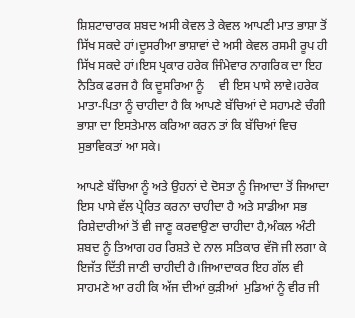ਸ਼ਿਸ਼ਟਾਚਾਰਕ ਸ਼ਬਦ ਅਸੀ ਕੇਵਲ ਤੇ ਕੇਵਲ ਆਪਣੀ ਮਾਤ ਭਾਸ਼ਾ ਤੋਂ ਸਿੱਖ ਸਕਦੇ ਹਾਂ।ਦੂਸਰੀਆ ਭਾਸ਼ਾਵਾਂ ਦੇ ਅਸੀ ਕੇਵਲ ਰਸਮੀ ਰੂਪ ਹੀ ਸਿੱਖ ਸਕਦੇ ਹਾਂ।ਇਸ ਪ੍ਰਕਾਰ ਹਰੇਕ ਜਿੰਮੇਵਾਰ ਨਾਗਰਿਕ ਦਾ ਇਹ ਨੈਤਿਕ ਫਰਜ ਹੈ ਕਿ ਦੂਸਰਿਆ ਨੂੰ     ਵੀ ਇਸ ਪਾਸੇ ਲਾਵੇ।ਹਰੇਕ ਮਾਤਾ-ਪਿਤਾ ਨੂੰ ਚਾਹੀਦਾ ਹੈ ਕਿ ਆਪਣੇ ਬੱਚਿਆਂ ਦੇ ਸਹਾਮਣੇ ਚੰਗੀ ਭਾਸ਼ਾ ਦਾ ਇਸਤੇਮਾਲ ਕਰਿਆ ਕਰਨ ਤਾਂ ਕਿ ਬੱਚਿਆਂ ਵਿਚ ਸੁਭਾਵਿਕਤਾਂ ਆ ਸਕੇ।

ਆਪਣੇ ਬੱਚਿਆ ਨੂੰ ਅਤੇ ਉਹਨਾਂ ਦੇ ਦੋਸਤਾ ਨੂੰ ਜਿਆਦਾ ਤੋਂ ਜਿਆਦਾ ਇਸ ਪਾਸੇ ਵੱਲ ਪ੍ਰੇਰਿਤ ਕਰਨਾ ਚਾਹੀਦਾ ਹੈ ਅਤੇ ਸਾਡੀਆ ਸਭ ਰਿਸ਼ੇਦਾਰੀਆਂ ਤੋਂ ਵੀ ਜਾਣੂ ਕਰਵਾਉਣਾ ਚਾਹੀਦਾ ਹੈ,ਅੰਕਲ ਅੰਟੀ ਸ਼ਬਦ ਨੂੰ ਤਿਆਗ ਹਰ ਰਿਸ਼ਤੇ ਦੇ ਨਾਲ ਸਤਿਕਾਰ ਵੱਜੋ ਜੀ ਲਗਾ ਕੇ ਇਜੱਤ ਦਿੱਤੀ ਜਾਣੀ ਚਾਹੀਦੀ ਹੈ।ਜਿਆਦਾਕਰ ਇਹ ਗੱਲ ਵੀ ਸਾਹਮਣੇ ਆ ਰਹੀ ਕਿ ਅੱਜ ਦੀਆਂ ਕੁੜੀਆਂ  ਮੁਡਿਆਂ ਨੂੰ ਵੀਰ ਜੀ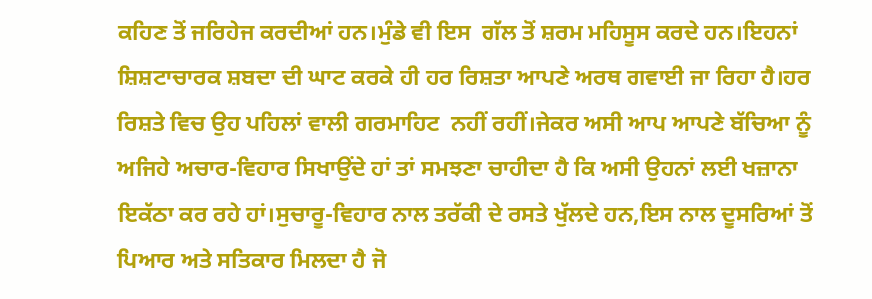ਕਹਿਣ ਤੋਂ ਜਰਿਹੇਜ ਕਰਦੀਆਂ ਹਨ।ਮੁੰਡੇ ਵੀ ਇਸ  ਗੱਲ ਤੋਂ ਸ਼ਰਮ ਮਹਿਸੂਸ ਕਰਦੇ ਹਨ।ਇਹਨਾਂ ਸ਼ਿਸ਼ਟਾਚਾਰਕ ਸ਼ਬਦਾ ਦੀ ਘਾਟ ਕਰਕੇ ਹੀ ਹਰ ਰਿਸ਼ਤਾ ਆਪਣੇ ਅਰਥ ਗਵਾਈ ਜਾ ਰਿਹਾ ਹੈ।ਹਰ ਰਿਸ਼ਤੇ ਵਿਚ ਉਹ ਪਹਿਲਾਂ ਵਾਲੀ ਗਰਮਾਹਿਟ  ਨਹੀਂ ਰਹੀਂ।ਜੇਕਰ ਅਸੀ ਆਪ ਆਪਣੇ ਬੱਚਿਆ ਨੂੰ ਅਜਿਹੇ ਅਚਾਰ-ਵਿਹਾਰ ਸਿਖਾਉਂਦੇ ਹਾਂ ਤਾਂ ਸਮਝਣਾ ਚਾਹੀਦਾ ਹੈ ਕਿ ਅਸੀ ਉਹਨਾਂ ਲਈ ਖਜ਼ਾਨਾ ਇਕੱਠਾ ਕਰ ਰਹੇ ਹਾਂ।ਸੁਚਾਰੂ-ਵਿਹਾਰ ਨਾਲ ਤਰੱਕੀ ਦੇ ਰਸਤੇ ਖੁੱਲਦੇ ਹਨ,ਇਸ ਨਾਲ ਦੂਸਰਿਆਂ ਤੋਂ ਪਿਆਰ ਅਤੇ ਸਤਿਕਾਰ ਮਿਲਦਾ ਹੈ ਜੋ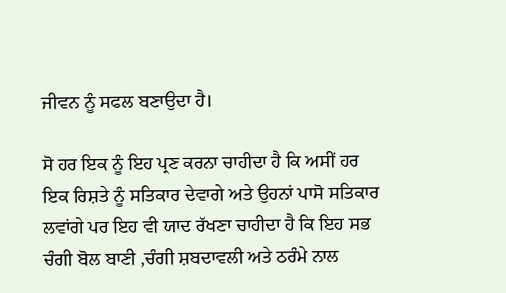ਜੀਵਨ ਨੂੰ ਸਫਲ ਬਣਾਉਦਾ ਹੈ।

ਸੋ ਹਰ ਇਕ ਨੂੰ ਇਹ ਪ੍ਰਣ ਕਰਨਾ ਚਾਹੀਦਾ ਹੈ ਕਿ ਅਸੀਂ ਹਰ ਇਕ ਰਿਸ਼ਤੇ ਨੂੰ ਸਤਿਕਾਰ ਦੇਵਾਗੇ ਅਤੇ ਉਹਨਾਂ ਪਾਸੋ ਸਤਿਕਾਰ ਲਵਾਂਗੇ ਪਰ ਇਹ ਵੀ ਯਾਦ ਰੱਖਣਾ ਚਾਹੀਦਾ ਹੈ ਕਿ ਇਹ ਸਭ ਚੰਗੀ ਬੋਲ ਬਾਣੀ ,ਚੰਗੀ ਸ਼ਬਦਾਵਲੀ ਅਤੇ ਠਰੰਮੇ ਨਾਲ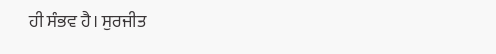ਹੀ ਸੰਭਵ ਹੈ। ਸੁਰਜੀਤ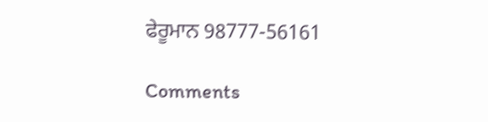ਫੇਰੂਮਾਨ 98777-56161

Comments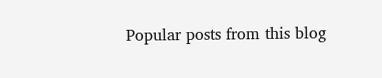Popular posts from this blog